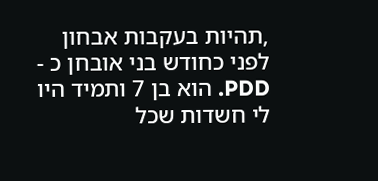,תהיות בעקבות אבחון
לפני כחודש בני אובחן כ - PDD. הוא בן 7 ותמיד היו לי חשדות שכל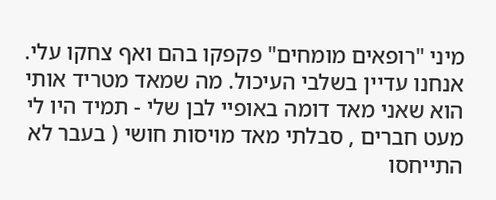מיני "רופאים מומחים" פקפקו בהם ואף צחקו עלי. אנחנו עדיין בשלבי העיכול. מה שמאד מטריד אותי הוא שאני מאד דומה באופיי לבן שלי - תמיד היו לי מעט חברים , סבלתי מאד מויסות חושי ( בעבר לא התייחסו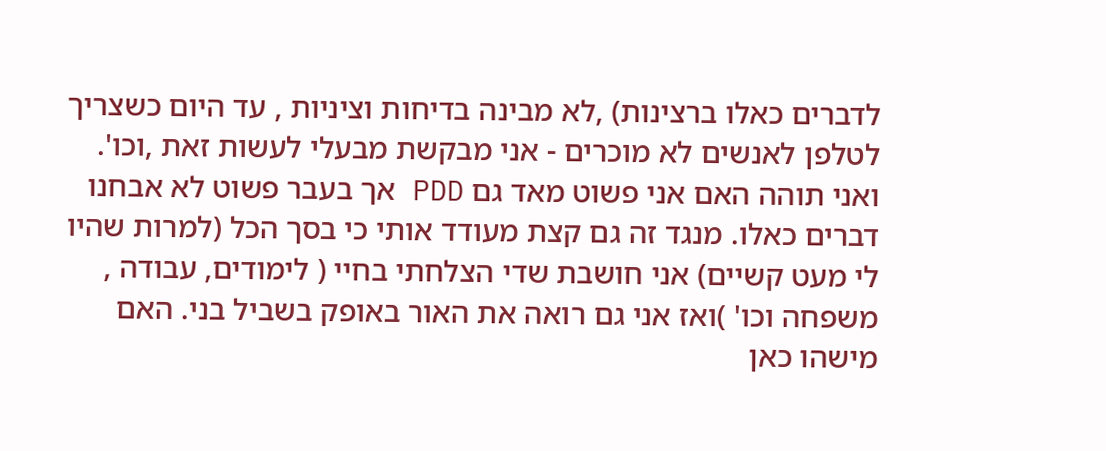לדברים כאלו ברצינות) ,לא מבינה בדיחות וציניות , עד היום כשצריך לטלפן לאנשים לא מוכרים - אני מבקשת מבעלי לעשות זאת ,וכו'. ואני תוהה האם אני פשוט מאד גם PDD אך בעבר פשוט לא אבחנו דברים כאלו. מנגד זה גם קצת מעודד אותי כי בסך הכל (למרות שהיו לי מעט קשיים) אני חושבת שדי הצלחתי בחיי ( לימודים, עבודה , משפחה וכו' )ואז אני גם רואה את האור באופק בשביל בני. האם מישהו כאן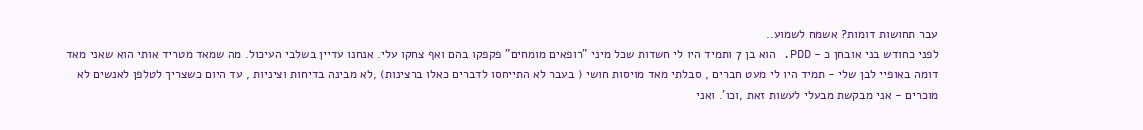עבר תחושות דומות? אשמח לשמוע..
לפני כחודש בני אובחן כ - PDD. הוא בן 7 ותמיד היו לי חשדות שכל מיני "רופאים מומחים" פקפקו בהם ואף צחקו עלי. אנחנו עדיין בשלבי העיכול. מה שמאד מטריד אותי הוא שאני מאד דומה באופיי לבן שלי - תמיד היו לי מעט חברים , סבלתי מאד מויסות חושי ( בעבר לא התייחסו לדברים כאלו ברצינות) ,לא מבינה בדיחות וציניות , עד היום כשצריך לטלפן לאנשים לא מוכרים - אני מבקשת מבעלי לעשות זאת ,וכו'. ואני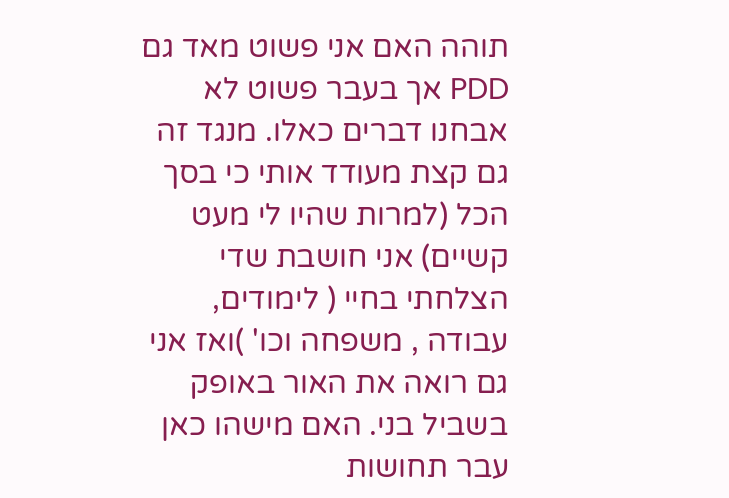תוהה האם אני פשוט מאד גם PDD אך בעבר פשוט לא אבחנו דברים כאלו. מנגד זה גם קצת מעודד אותי כי בסך הכל (למרות שהיו לי מעט קשיים) אני חושבת שדי הצלחתי בחיי ( לימודים, עבודה , משפחה וכו' )ואז אני גם רואה את האור באופק בשביל בני. האם מישהו כאן עבר תחושות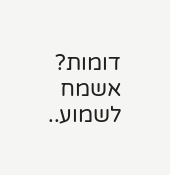דומות? אשמח לשמוע..